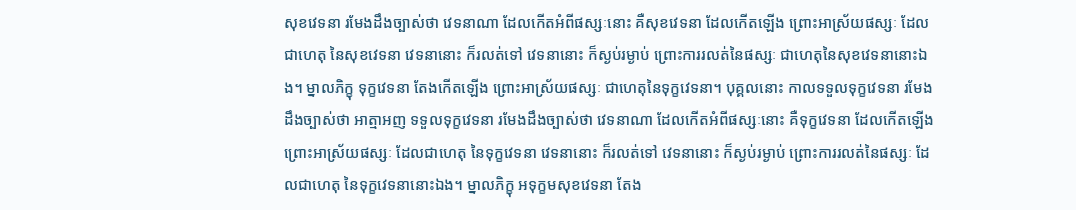សុខវេទនា រមែងដឹងច្បាស់ថា វេទនាណា ដែលកើតអំពីផស្សៈនោះ គឺសុខវេទនា ដែលកើតឡើង ព្រោះអាស្រ័យផស្សៈ ដែលជាហេតុ នៃសុខវេទនា វេទនានោះ ក៏រលត់ទៅ វេទនានោះ ក៏ស្ងប់រម្ងាប់ ព្រោះការរលត់នៃផស្សៈ ជាហេតុនៃសុខវេទនានោះឯង។ ម្នាលភិក្ខុ ទុក្ខវេទនា តែងកើតឡើង ព្រោះអាស្រ័យផស្សៈ ជាហេតុនៃទុក្ខវេទនា។ បុគ្គលនោះ កាលទទួលទុក្ខវេទនា រមែងដឹងច្បាស់ថា អាត្មាអញ ទទួលទុក្ខវេទនា រមែងដឹងច្បាស់ថា វេទនាណា ដែលកើតអំពីផស្សៈនោះ គឺទុក្ខវេទនា ដែលកើតឡើង ព្រោះអាស្រ័យផស្សៈ ដែលជាហេតុ នៃទុក្ខវេទនា វេទនានោះ ក៏រលត់ទៅ វេទនានោះ ក៏ស្ងប់រម្ងាប់ ព្រោះការរលត់នៃផស្សៈ ដែលជាហេតុ នៃទុក្ខវេទនានោះឯង។ ម្នាលភិក្ខុ អទុក្ខមសុខវេទនា តែង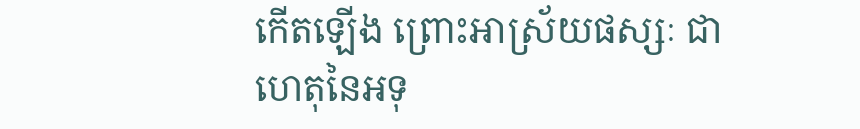កើតឡើង ព្រោះអាស្រ័យផស្សៈ ជាហេតុនៃអទុ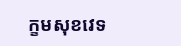ក្ខមសុខវេទ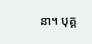នា។ បុគ្គ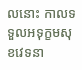លនោះ កាលទទួលអទុក្ខមសុខវេទនា